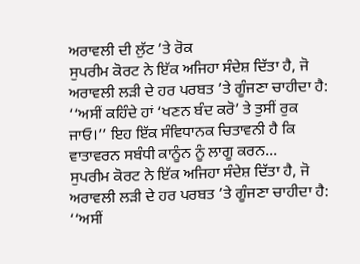ਅਰਾਵਲੀ ਦੀ ਲੁੱਟ ’ਤੇ ਰੋਕ
ਸੁਪਰੀਮ ਕੋਰਟ ਨੇ ਇੱਕ ਅਜਿਹਾ ਸੰਦੇਸ਼ ਦਿੱਤਾ ਹੈ, ਜੋ ਅਰਾਵਲੀ ਲੜੀ ਦੇ ਹਰ ਪਰਬਤ ’ਤੇ ਗੂੰਜਣਾ ਚਾਹੀਦਾ ਹੈ: ‘‘ਅਸੀਂ ਕਹਿੰਦੇ ਹਾਂ ‘ਖਣਨ ਬੰਦ ਕਰੋ’ ਤੇ ਤੁਸੀਂ ਰੁਕ ਜਾਓ।’’ ਇਹ ਇੱਕ ਸੰਵਿਧਾਨਕ ਚਿਤਾਵਨੀ ਹੈ ਕਿ ਵਾਤਾਵਰਨ ਸਬੰਧੀ ਕਾਨੂੰਨ ਨੂੰ ਲਾਗੂ ਕਰਨ...
ਸੁਪਰੀਮ ਕੋਰਟ ਨੇ ਇੱਕ ਅਜਿਹਾ ਸੰਦੇਸ਼ ਦਿੱਤਾ ਹੈ, ਜੋ ਅਰਾਵਲੀ ਲੜੀ ਦੇ ਹਰ ਪਰਬਤ ’ਤੇ ਗੂੰਜਣਾ ਚਾਹੀਦਾ ਹੈ: ‘‘ਅਸੀਂ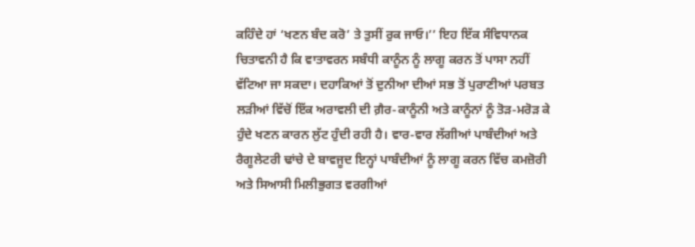ਕਹਿੰਦੇ ਹਾਂ ‘ਖਣਨ ਬੰਦ ਕਰੋ’ ਤੇ ਤੁਸੀਂ ਰੁਕ ਜਾਓ।’’ ਇਹ ਇੱਕ ਸੰਵਿਧਾਨਕ ਚਿਤਾਵਨੀ ਹੈ ਕਿ ਵਾਤਾਵਰਨ ਸਬੰਧੀ ਕਾਨੂੰਨ ਨੂੰ ਲਾਗੂ ਕਰਨ ਤੋਂ ਪਾਸਾ ਨਹੀਂ ਵੱਟਿਆ ਜਾ ਸਕਦਾ। ਦਹਾਕਿਆਂ ਤੋਂ ਦੁਨੀਆ ਦੀਆਂ ਸਭ ਤੋਂ ਪੁਰਾਣੀਆਂ ਪਰਬਤ ਲੜੀਆਂ ਵਿੱਚੋਂ ਇੱਕ ਅਰਾਵਲੀ ਦੀ ਗ਼ੈਰ-ਕਾਨੂੰਨੀ ਅਤੇ ਕਾਨੂੰਨਾਂ ਨੂੰ ਤੋੜ-ਮਰੋੜ ਕੇ ਹੁੰਦੇ ਖਣਨ ਕਾਰਨ ਲੁੱਟ ਹੁੰਦੀ ਰਹੀ ਹੈ। ਵਾਰ-ਵਾਰ ਲੱਗੀਆਂ ਪਾਬੰਦੀਆਂ ਅਤੇ ਰੈਗੂਲੇਟਰੀ ਢਾਂਚੇ ਦੇ ਬਾਵਜੂਦ ਇਨ੍ਹਾਂ ਪਾਬੰਦੀਆਂ ਨੂੰ ਲਾਗੂ ਕਰਨ ਵਿੱਚ ਕਮਜ਼ੋਰੀ ਅਤੇ ਸਿਆਸੀ ਮਿਲੀਭੁਗਤ ਵਰਗੀਆਂ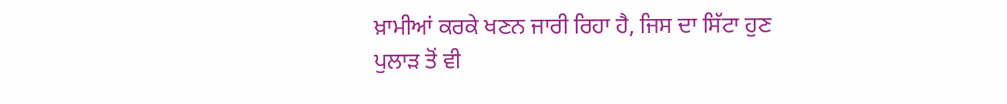ਖ਼ਾਮੀਆਂ ਕਰਕੇ ਖਣਨ ਜਾਰੀ ਰਿਹਾ ਹੈ, ਜਿਸ ਦਾ ਸਿੱਟਾ ਹੁਣ ਪੁਲਾੜ ਤੋਂ ਵੀ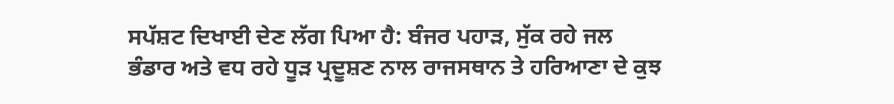ਸਪੱਸ਼ਟ ਦਿਖਾਈ ਦੇਣ ਲੱਗ ਪਿਆ ਹੈ: ਬੰਜਰ ਪਹਾੜ, ਸੁੱਕ ਰਹੇ ਜਲ ਭੰਡਾਰ ਅਤੇ ਵਧ ਰਹੇ ਧੂੜ ਪ੍ਰਦੂਸ਼ਣ ਨਾਲ ਰਾਜਸਥਾਨ ਤੇ ਹਰਿਆਣਾ ਦੇ ਕੁਝ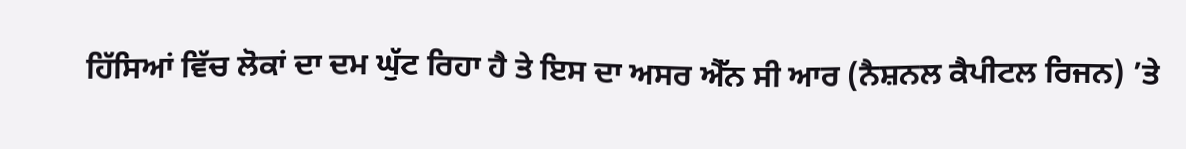ਹਿੱਸਿਆਂ ਵਿੱਚ ਲੋਕਾਂ ਦਾ ਦਮ ਘੁੱਟ ਰਿਹਾ ਹੈ ਤੇ ਇਸ ਦਾ ਅਸਰ ਐੱਨ ਸੀ ਆਰ (ਨੈਸ਼ਨਲ ਕੈਪੀਟਲ ਰਿਜਨ) ’ਤੇ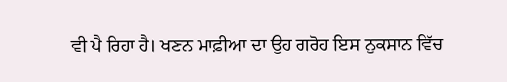ਵੀ ਪੈ ਰਿਹਾ ਹੈ। ਖਣਨ ਮਾਫ਼ੀਆ ਦਾ ਉਹ ਗਰੋਹ ਇਸ ਨੁਕਸਾਨ ਵਿੱਚ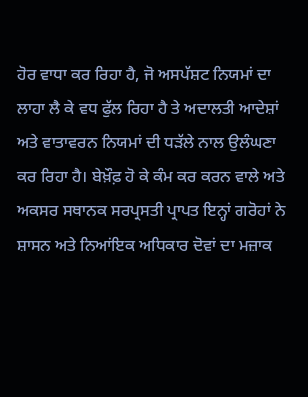ਹੋਰ ਵਾਧਾ ਕਰ ਰਿਹਾ ਹੈ, ਜੋ ਅਸਪੱਸ਼ਟ ਨਿਯਮਾਂ ਦਾ ਲਾਹਾ ਲੈ ਕੇ ਵਧ ਫੁੱਲ ਰਿਹਾ ਹੈ ਤੇ ਅਦਾਲਤੀ ਆਦੇਸ਼ਾਂ ਅਤੇ ਵਾਤਾਵਰਨ ਨਿਯਮਾਂ ਦੀ ਧੜੱਲੇ ਨਾਲ ਉਲੰਘਣਾ ਕਰ ਰਿਹਾ ਹੈ। ਬੇਖ਼ੌਫ਼ ਹੋ ਕੇ ਕੰਮ ਕਰ ਕਰਨ ਵਾਲੇ ਅਤੇ ਅਕਸਰ ਸਥਾਨਕ ਸਰਪ੍ਰਸਤੀ ਪ੍ਰਾਪਤ ਇਨ੍ਹਾਂ ਗਰੋਹਾਂ ਨੇ ਸ਼ਾਸਨ ਅਤੇ ਨਿਆਂਇਕ ਅਧਿਕਾਰ ਦੋਵਾਂ ਦਾ ਮਜ਼ਾਕ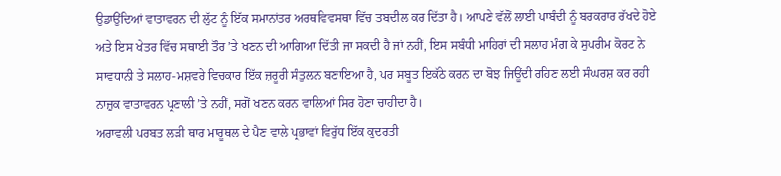ਉਡਾਉਂਦਿਆਂ ਵਾਤਾਵਰਨ ਦੀ ਲੁੱਟ ਨੂੰ ਇੱਕ ਸਮਾਨਾਂਤਰ ਅਰਥਵਿਵਸਥਾ ਵਿੱਚ ਤਬਦੀਲ ਕਰ ਦਿੱਤਾ ਹੈ। ਆਪਣੇ ਵੱਲੋਂ ਲਾਈ ਪਾਬੰਦੀ ਨੂੰ ਬਰਕਰਾਰ ਰੱਖਦੇ ਹੋਏ ਅਤੇ ਇਸ ਖੇਤਰ ਵਿੱਚ ਸਥਾਈ ਤੌਰ ’ਤੇ ਖਣਨ ਦੀ ਆਗਿਆ ਦਿੱਤੀ ਜਾ ਸਕਦੀ ਹੈ ਜਾਂ ਨਹੀਂ, ਇਸ ਸਬੰਧੀ ਮਾਹਿਰਾਂ ਦੀ ਸਲਾਹ ਮੰਗ ਕੇ ਸੁਪਰੀਮ ਕੋਰਟ ਨੇ ਸਾਵਧਾਨੀ ਤੇ ਸਲਾਹ-ਮਸ਼ਵਰੇ ਵਿਚਕਾਰ ਇੱਕ ਜ਼ਰੂਰੀ ਸੰਤੁਲਨ ਬਣਾਇਆ ਹੈ, ਪਰ ਸਬੂਤ ਇਕੱਠੇ ਕਰਨ ਦਾ ਬੋਝ ਜਿਊਂਦੀ ਰਹਿਣ ਲਈ ਸੰਘਰਸ਼ ਕਰ ਰਹੀ ਨਾਜ਼ੁਕ ਵਾਤਾਵਰਨ ਪ੍ਰਣਾਲੀ ’ਤੇ ਨਹੀਂ, ਸਗੋਂ ਖਣਨ ਕਰਨ ਵਾਲਿਆਂ ਸਿਰ ਹੋਣਾ ਚਾਹੀਦਾ ਹੈ।
ਅਰਾਵਲੀ ਪਰਬਤ ਲੜੀ ਥਾਰ ਮਾਰੂਥਲ ਦੇ ਪੈਣ ਵਾਲੇ ਪ੍ਰਭਾਵਾਂ ਵਿਰੁੱਧ ਇੱਕ ਕੁਦਰਤੀ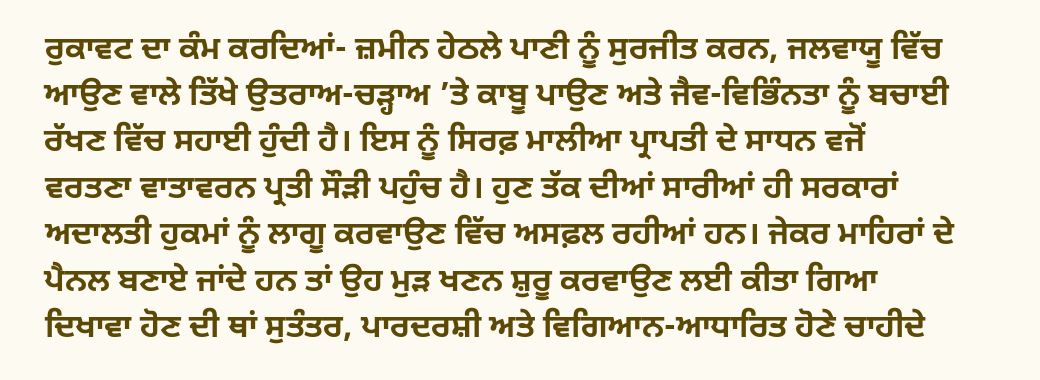ਰੁਕਾਵਟ ਦਾ ਕੰਮ ਕਰਦਿਆਂ- ਜ਼ਮੀਨ ਹੇਠਲੇ ਪਾਣੀ ਨੂੰ ਸੁਰਜੀਤ ਕਰਨ, ਜਲਵਾਯੂ ਵਿੱਚ ਆਉਣ ਵਾਲੇ ਤਿੱਖੇ ਉਤਰਾਅ-ਚੜ੍ਹਾਅ ’ਤੇ ਕਾਬੂ ਪਾਉਣ ਅਤੇ ਜੈਵ-ਵਿਭਿੰਨਤਾ ਨੂੰ ਬਚਾਈ ਰੱਖਣ ਵਿੱਚ ਸਹਾਈ ਹੁੰਦੀ ਹੈ। ਇਸ ਨੂੰ ਸਿਰਫ਼ ਮਾਲੀਆ ਪ੍ਰਾਪਤੀ ਦੇ ਸਾਧਨ ਵਜੋਂ ਵਰਤਣਾ ਵਾਤਾਵਰਨ ਪ੍ਰਤੀ ਸੌੜੀ ਪਹੁੰਚ ਹੈ। ਹੁਣ ਤੱਕ ਦੀਆਂ ਸਾਰੀਆਂ ਹੀ ਸਰਕਾਰਾਂ ਅਦਾਲਤੀ ਹੁਕਮਾਂ ਨੂੰ ਲਾਗੂ ਕਰਵਾਉਣ ਵਿੱਚ ਅਸਫ਼ਲ ਰਹੀਆਂ ਹਨ। ਜੇਕਰ ਮਾਹਿਰਾਂ ਦੇ ਪੈਨਲ ਬਣਾਏ ਜਾਂਦੇ ਹਨ ਤਾਂ ਉਹ ਮੁੜ ਖਣਨ ਸ਼ੁਰੂ ਕਰਵਾਉਣ ਲਈ ਕੀਤਾ ਗਿਆ ਦਿਖਾਵਾ ਹੋਣ ਦੀ ਥਾਂ ਸੁਤੰਤਰ, ਪਾਰਦਰਸ਼ੀ ਅਤੇ ਵਿਗਿਆਨ-ਆਧਾਰਿਤ ਹੋਣੇ ਚਾਹੀਦੇ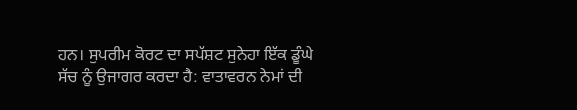ਹਨ। ਸੁਪਰੀਮ ਕੋਰਟ ਦਾ ਸਪੱਸ਼ਟ ਸੁਨੇਹਾ ਇੱਕ ਡੂੰਘੇ ਸੱਚ ਨੂੰ ਉਜਾਗਰ ਕਰਦਾ ਹੈ: ਵਾਤਾਵਰਨ ਨੇਮਾਂ ਦੀ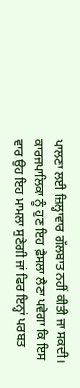ਪਾਲਣਾ ਲਈ ਜ਼ਿਲ੍ਹਾਵਾਰ ਗੱਲਬਾਤ ਨਹੀਂ ਕੀਤੀ ਜਾ ਸਕਦੀ। ਕਾਰਜਪਾਲਿਕਾ ਨੂੰ ਹੁਣ ਇਹ ਫ਼ੈਸਲਾ ਲੈਣਾ ਪਵੇਗਾ ਕਿ ਇਸ ਵਾਰ ਉਹ ਇਹ ਮਾਮਲਾ ਸੁਣੇਗੀ ਜਾਂ ਫਿਰ ਇਨ੍ਹਾਂ ਪਰਬਤ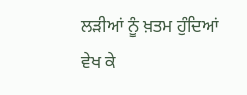ਲੜੀਆਂ ਨੂੰ ਖ਼ਤਮ ਹੁੰਦਿਆਂ ਵੇਖ ਕੇ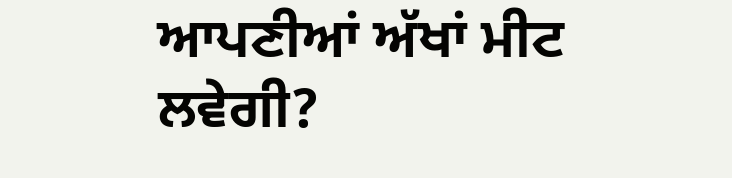ਆਪਣੀਆਂ ਅੱਖਾਂ ਮੀਟ ਲਵੇਗੀ?